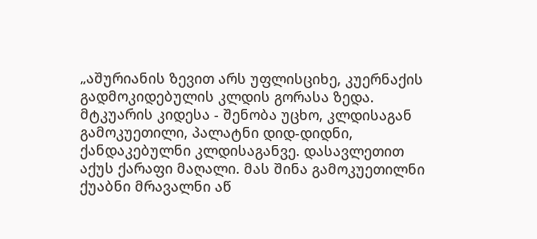„აშურიანის ზევით არს უფლისციხე, კუერნაქის გადმოკიდებულის კლდის გორასა ზედა. მტკუარის კიდესა - შენობა უცხო, კლდისაგან გამოკუეთილი, პალატნი დიდ-დიდნი, ქანდაკებულნი კლდისაგანვე. დასავლეთით აქუს ქარაფი მაღალი. მას შინა გამოკუეთილნი ქუაბნი მრავალნი აწ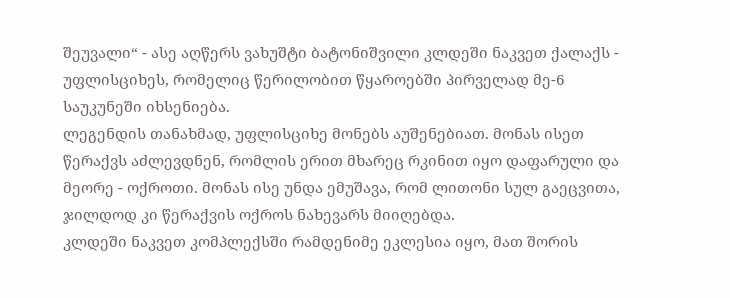შეუვალი“ - ასე აღწერს ვახუშტი ბატონიშვილი კლდეში ნაკვეთ ქალაქს - უფლისციხეს, რომელიც წერილობით წყაროებში პირველად მე-6 საუკუნეში იხსენიება.
ლეგენდის თანახმად, უფლისციხე მონებს აუშენებიათ. მონას ისეთ წერაქვს აძლევდნენ, რომლის ერით მხარეც რკინით იყო დაფარული და მეორე - ოქროთი. მონას ისე უნდა ემუშავა, რომ ლითონი სულ გაეცვითა, ჯილდოდ კი წერაქვის ოქროს ნახევარს მიიღებდა.
კლდეში ნაკვეთ კომპლექსში რამდენიმე ეკლესია იყო, მათ შორის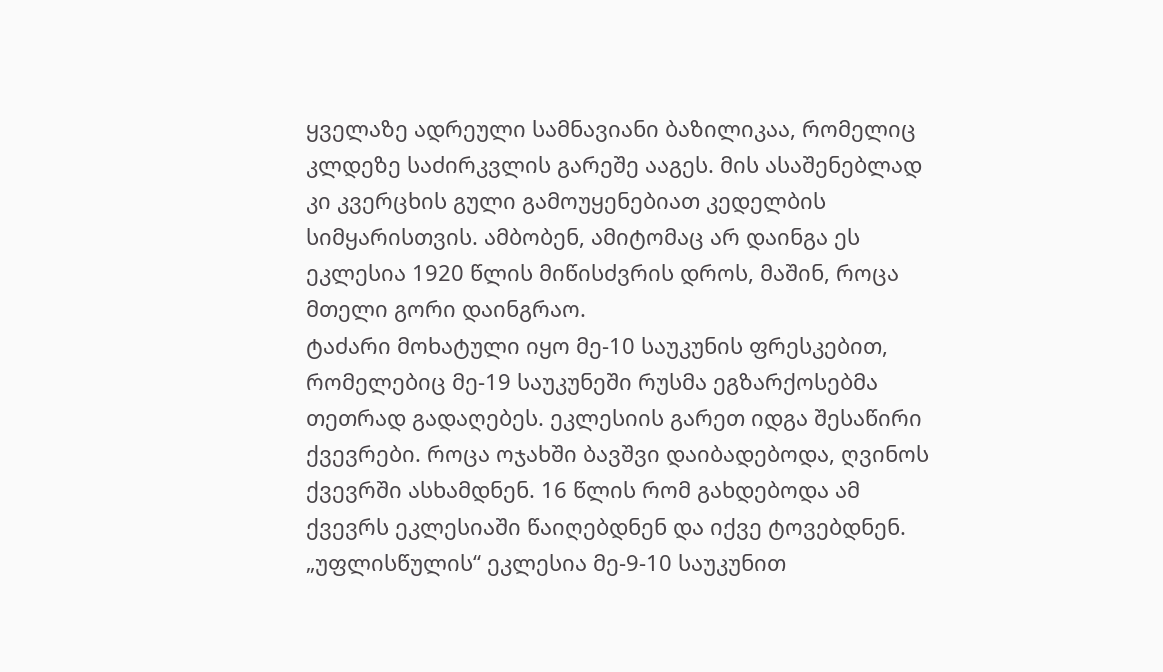ყველაზე ადრეული სამნავიანი ბაზილიკაა, რომელიც კლდეზე საძირკვლის გარეშე ააგეს. მის ასაშენებლად კი კვერცხის გული გამოუყენებიათ კედელბის სიმყარისთვის. ამბობენ, ამიტომაც არ დაინგა ეს ეკლესია 1920 წლის მიწისძვრის დროს, მაშინ, როცა მთელი გორი დაინგრაო.
ტაძარი მოხატული იყო მე-10 საუკუნის ფრესკებით, რომელებიც მე-19 საუკუნეში რუსმა ეგზარქოსებმა თეთრად გადაღებეს. ეკლესიის გარეთ იდგა შესაწირი ქვევრები. როცა ოჯახში ბავშვი დაიბადებოდა, ღვინოს ქვევრში ასხამდნენ. 16 წლის რომ გახდებოდა ამ ქვევრს ეკლესიაში წაიღებდნენ და იქვე ტოვებდნენ.
„უფლისწულის“ ეკლესია მე-9-10 საუკუნით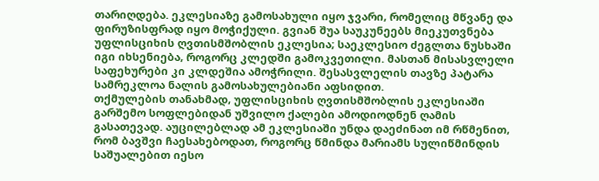თარიღდება. ეკლესიაზე გამოსახული იყო ჯვარი, რომელიც მწვანე და ფირუზისფრად იყო მოჭიქული. გვიან შუა საუკუნეებს მიეკუთვნება უფლისციხის ღვთისმშობლის ეკლესია; საეკლესიო ძეგლთა ნუსხაში იგი იხსენიება, როგორც კლედში გამოკვეთილი. მასთან მისასვლელი საფეხურები კი კლდეშია ამოჭრილი. შესასვლელის თავზე პატარა სამრეკლოა ნალის გამოსახულებიანი აფსიდით.
თქმულების თანახმად, უფლისციხის ღვთისმშობლის ეკლესიაში გარშემო სოფლებიდან უშვილო ქალები ამოდიოდნენ ღამის გასათევად. აუცილებლად ამ ეკლესიაში უნდა დაეძინათ იმ რწმენით, რომ ბავშვი ჩაესახებოდათ, როგორც წმინდა მარიამს სულიწმინდის საშუალებით იესო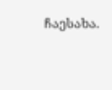ჩაესახა.